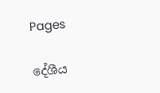Pages

දේශීය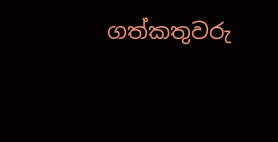ගත්කතුවරු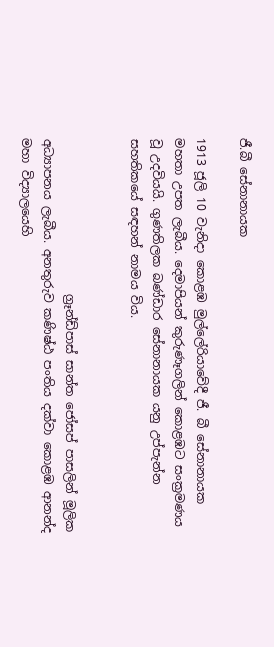ජී.බී සේනානායක

1913 ජූලි 10 වැනිදා කොළඹ මුල්ලේරියාවේදී ජී. බී සේනානායක මහතා උපත ලැබීය. දෙමාපියන් කුරුණෑගලින් කොළඹට සංක්‍රමණය වූ උදවියයි. ගුණතිලක බණ්ඩාර සේනානායක යනු උප්පැන්න සහතිකයේ සඳහන් නාමය විය.


                          ග්‍රෑන්ඩ්පාස් සාන්ත ජෝසප් පාසලින් මූලික අධ්‍යාපනය ලැබීය. අනතුරුව කණිෂ්ඨ පංතිය දක්වා කොළඹ ආනන්ද මහා විද්‍යාලයෙහි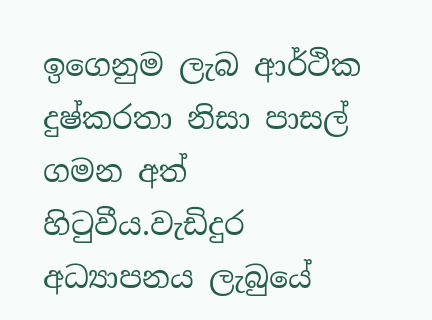ඉගෙනුම ලැබ ආර්ථික දුෂ්කරතා නිසා පාසල් ගමන අත් හිටුවීය.වැඩිදුර අධ්‍යාපනය ලැබුයේ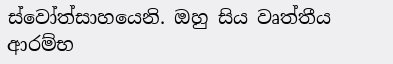ස්වෝත්සාහයෙනි. ඔහු සිය වෘත්තීය ආරම්භ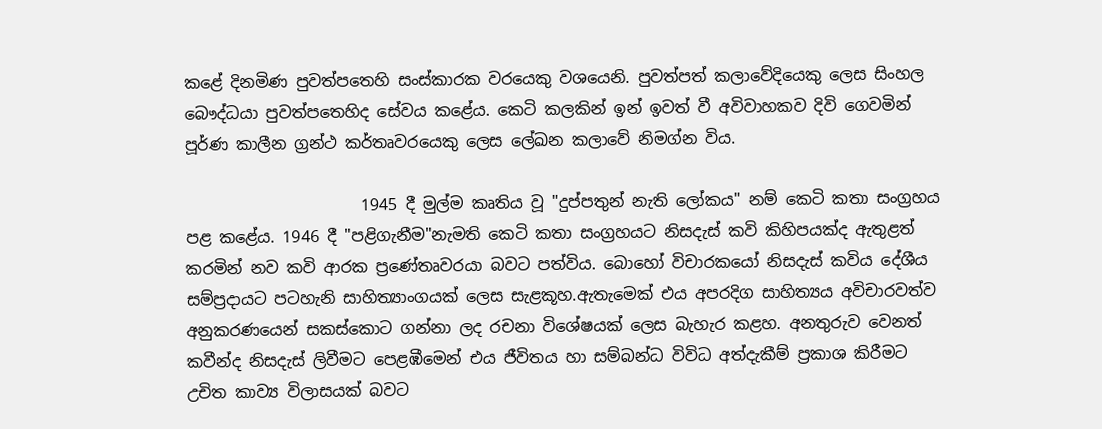කළේ දිනමිණ පුවත්පතෙහි සංස්කාරක වරයෙකු වශයෙනි. පුවත්පත් කලාවේදියෙකු ලෙස සිංහල බෞද්ධයා පුවත්පතෙහිද සේවය කළේය. කෙටි කලකින් ඉන් ඉවත් වී අවිවාහකව දිවි ගෙවමින් පූර්ණ කාලීන ග්‍රන්ථ කර්තෘවරයෙකු ලෙස ලේඛන කලාවේ නිමග්න විය.

                      1945 දී මුල්ම කෘතිය වූ "දුප්පතුන් නැති ලෝකය" නම් කෙටි කතා සංග්‍රහය පළ කළේය. 1946 දී "පළිගැනීම"නැමති කෙටි කතා සංග්‍රහයට නිසදැස් කවි කිහිපයක්ද ඇතුළත් කරමින් නව කවි ආරක ප්‍රණේතෘවරයා බවට පත්විය. බොහෝ විචාරකයෝ නිසදැස් කවිය දේශීය සම්ප්‍රදායට පටහැනි සාහිත්‍යාංගයක් ලෙස සැළකූහ.ඇතැමෙක් එය අපරදිග සාහිත්‍යය අවිචාරවත්ව අනුකරණයෙන් සකස්කොට ගන්නා ලද රචනා විශේෂයක් ලෙස බැහැර කළහ. අනතුරුව වෙනත් කවීන්ද නිසදැස් ලිවීමට පෙළඹීමෙන් එය ජීවිතය හා සම්බන්ධ විවිධ අත්දැකීම් ප්‍රකාශ කිරීමට උචිත කාව්‍ය විලාසයක් බවට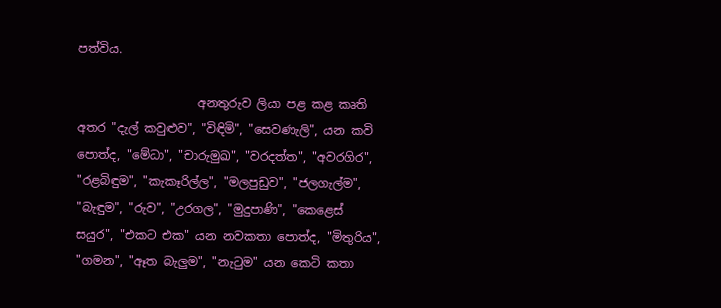පත්විය.

                    අනතුරුව ලියා පළ කළ කෘති අතර "දැල් කවුළුව", "විඳිමි", "සෙවණැලි", යන කවි පොත්ද, "මේධා", "චාරුමුඛ", "වරදත්ත", "අවරගිර", "රළබිඳුම", "කැකෑරිල්ල", "මලපුඩුව", "ජලගැල්ම", "බැඳුම", "රුව", "උරගල", "මුදුපාණි", "කෙළෙස් සයුර", "එකට එක" යන නවකතා පොත්ද, "මිතුරිය", "ගමන", "ඈත බැලුම", "නැටුම" යන කෙටි කතා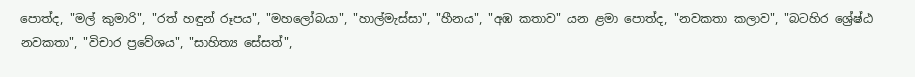පොත්ද, "මල් කුමාරි", "රත් හඳුන් රූපය", "මහලෝබයා", "හාල්මැස්සා", "හීනය", "අඹ කතාව" යන ළමා පොත්ද, "නවකතා කලාව", "බටහිර ශ්‍රේෂ්ඨ නවකතා", "විචාර ප්‍රවේශය", "සාහිත්‍ය සේසත්",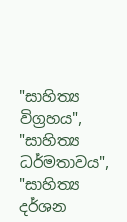"සාහිත්‍ය විග්‍රහය", "සාහිත්‍ය ධර්මතාවය", "සාහිත්‍ය දර්ශන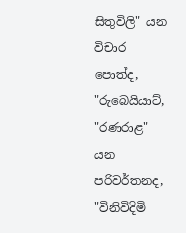සිතුවිලි" යන විචාර පොත්ද, "රුබෙයියාට්, "රණරාළ" යන පරිවර්තනද, "විනිවිදිමි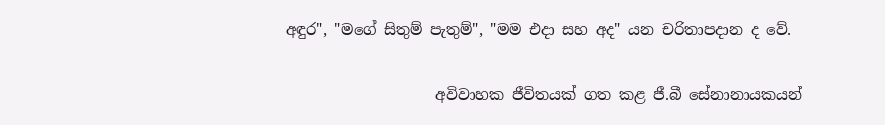අඳුර", "මගේ සිතුම් පැතුම්", "මම එදා සහ අද" යන චරිතාපදාන ද වේ.

                    අවිවාහක ජීවිතයක් ගත කළ ජී.බී සේනානායකයන්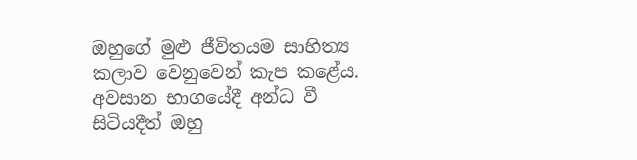ඔහුගේ මුළු ජීවිතයම සාහිත්‍ය කලාව වෙනුවෙන් කැප කළේය. අවසාන භාගයේදී අන්ධ වී සිටියදීත් ඔහු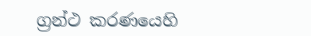ග්‍රන්ථ කරණයෙහි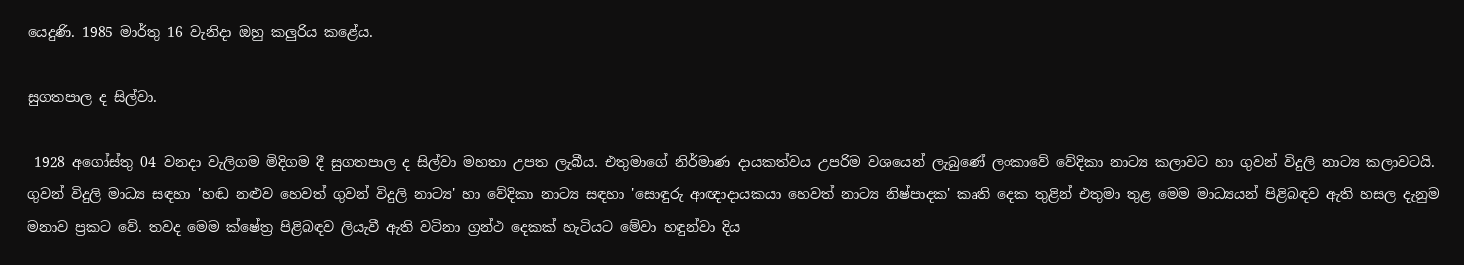යෙදුණි. 1985 මාර්තු 16 වැනිදා ඔහු කලුරිය කළේය.

සුගතපාල ද සිල්වා.

 1928 අගෝස්තු 04 වනදා වැලිගම මිදිගම දී සුගතපාල ද සිල්වා මහතා උපත ලැබීය. එතුමාගේ නිර්මාණ දායකත්වය උපරිම වශයෙන් ලැබුණේ ලංකාවේ වේදිකා නාට්‍ය කලාවට හා ගුවන් විදුලි නාට්‍ය කලාවටයි. ගුවන් විදුලි මාධ්‍ය සඳහා 'හඬ නළුව හෙවත් ගුවන් විදුලි නාට්‍ය' හා වේදිකා නාට්‍ය සඳහා 'සොඳුරු ආඥාදායකයා හෙවත් නාට්‍ය නිෂ්පාදක' කෘති දෙක තුළින් එතුමා තුළ මෙම මාධ්‍යයන් පිළිබඳව ඇති හසල දැනුම මනාව ප්‍රකට වේ. තවද මෙම ක්ෂේත්‍ර පිළිබඳව ලියැවී ඇති වටිනා ග්‍රන්ථ දෙකක් හැටියට මේවා හඳුන්වා දිය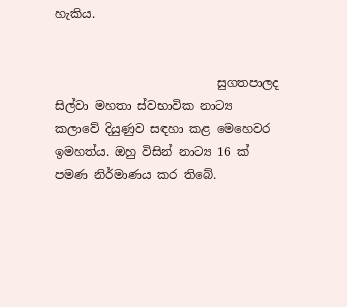හැකිය.


                           සුගතපාලද සිල්වා මහතා ස්වභාවික නාට්‍ය කලාවේ දියුණුව සඳහා කළ මෙහෙවර ඉමහත්ය. ඔහු විසින් නාට්‍ය 16 ක් පමණ නිර්මාණය කර තිබේ.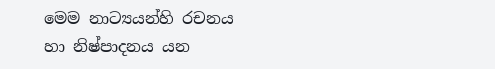මෙම නාට්‍යයන්හි රචනය හා නිෂ්පාදනය යන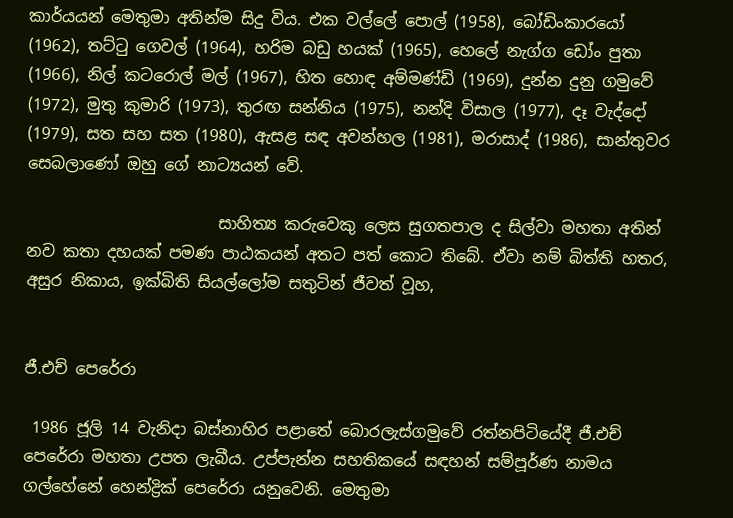කාර්යයන් මෙතුමා අතින්ම සිදු විය. එක වල්ලේ පොල් (1958), බෝඩිංකාරයෝ (1962), තට්ටු ගෙවල් (1964), හරිම බඩු හයක් (1965), හෙලේ නැග්ග ඩෝං පුතා (1966), නිල් කටරොල් මල් (1967), හිත හොඳ අම්මණ්ඩි (1969), දුන්න දුනු ගමුවේ (1972), මුතු කුමාරි (1973), තුරඟ සන්නිය (1975), නන්දි විසාල (1977), දෑ වැද්දෝ (1979), සත සහ සත (1980), ඇසළ සඳ අවන්හල (1981), මරාසාද් (1986), සාන්තුවර සෙබලාණෝ ඔහු ගේ නාට්‍යයන් වේ.

                        සාහිත්‍ය කරුවෙකු ලෙස සුගතපාල ද සිල්වා මහතා අතින් නව කතා දහයක් පමණ පාඨකයන් අතට පත් කොට තිබේ. ඒවා නම් බිත්ති හතර, අසුර නිකාය, ඉක්බිති සියල්ලෝම සතුටින් ජීවත් වූහ,


ජී.එච් පෙරේරා

 1986 ජූලි 14 වැනිදා බස්නාහිර පළාතේ බොරලැස්ගමුවේ රත්නපිටියේදී ජී.එච් පෙරේරා මහතා උපත ලැබීය. උප්පැන්න සහතිකයේ සඳහන් සම්පූර්ණ නාමය ගල්හේනේ හෙන්ද්‍රික් පෙරේරා යනුවෙනි. මෙතුමා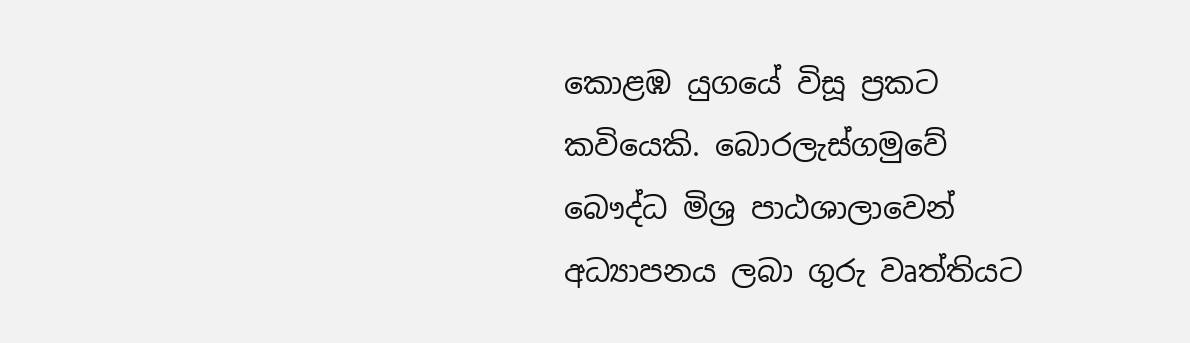කොළඹ යුගයේ විසූ ප්‍රකට කවියෙකි. බොරලැස්ගමුවේ බෞද්ධ මිශ්‍ර පාඨශාලාවෙන් අධ්‍යාපනය ලබා ගුරු වෘත්තියට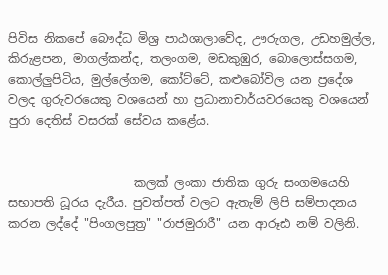පිවිස නිකපේ බෞද්ධ මිශ්‍ර පාඨශාලාවේද, ඌරුගල, උඩහමුල්ල, කිරුළපන, මාගල්කන්ද, තලංගම, මඩකුඹුර, බොලොස්සගම, කොල්ලුපිටිය, මුල්ලේගම, කෝට්ටේ, කළුබෝවිල යන ප්‍රදේශ වලද ගුරුවරයෙකු වශයෙන් හා ප්‍රධානාචාර්යවරයෙකු වශයෙන් පුරා දෙතිස් වසරක් සේවය කළේය.


                     කලක් ලංකා ජාතික ගුරු සංගමයෙහි සභාපති ධූරය දැරීය. පුවත්පත් වලට ඇතැම් ලිපි සම්පාදනය කරන ලද්දේ "පිංගලපුත්‍ර" "රාජමුරාරී" යන ආරූඪ නම් වලිනි.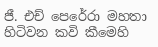ජී. එච් පෙරේරා මහතා හිටිවන කවි කීමෙහි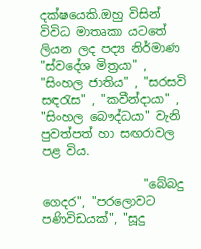දක්ෂයෙකි.ඔහු විසින් විවිධ මාතෘකා යටතේ ලියන ලද පද්‍ය නිර්මාණ "ස්වදේශ මිත්‍රයා" , "සිංහල ජාතිය" , "සරසවි සඳරැස" , "කවීන්දායා" , "සිංහල බෞද්ධයා" වැනි පුවත්පත් හා සඟරාවල පළ විය.

                 "බේබදු ගෙදර", "පරලොවට පණිවිඩයක්", "සූදු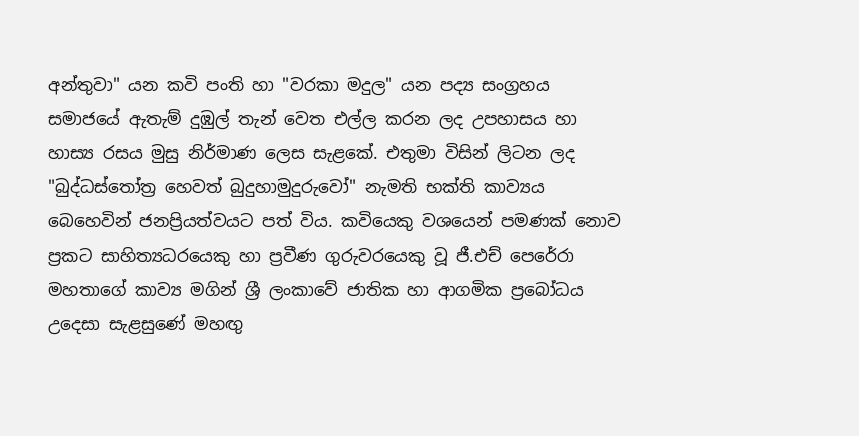අන්තුවා" යන කවි පංති හා "වරකා මදුල" යන පද්‍ය සංග්‍රහය සමාජයේ ඇතැම් දුඹුල් තැන් වෙත එල්ල කරන ලද උපහාසය හා හාස්‍ය රසය මුසු නිර්මාණ ලෙස සැළකේ. එතුමා විසින් ලිටන ලද "බුද්ධස්තෝත්‍ර හෙවත් බුදුහාමුදුරුවෝ" නැමති භක්ති කාව්‍යය බෙහෙවින් ජනප්‍රියත්වයට පත් විය. කවියෙකු වශයෙන් පමණක් නොව ප්‍රකට සාහිත්‍යධරයෙකු හා ප්‍රවීණ ගුරුවරයෙකු වූ ජී.එච් පෙරේරා මහතාගේ කාව්‍ය මගින් ශ්‍රී ලංකාවේ ජාතික හා ආගමික ප්‍රබෝධය උදෙසා සැළසුණේ මහඟු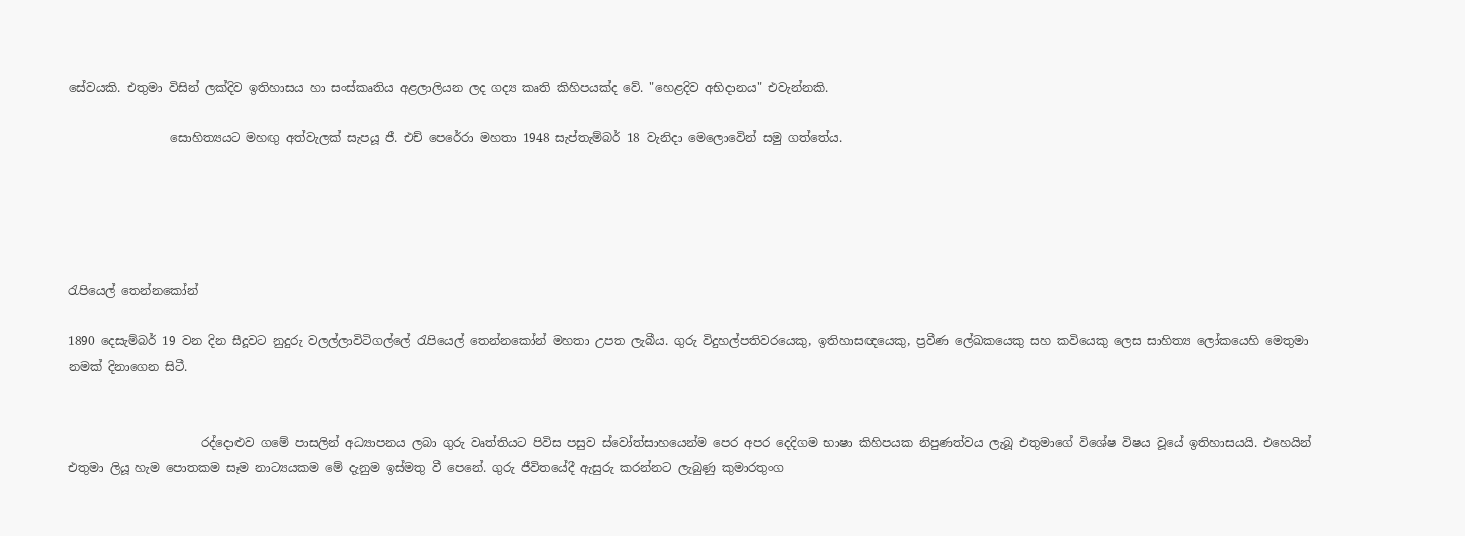සේවයකි. එතුමා විසින් ලක්දිව ඉතිහාසය හා සංස්කෘතිය අළලාලියන ලද ගද්‍ය කෘති කිහිපයක්ද වේ. "හෙළදිව අභිදානය" එවැන්නකි.

                 සොහිත්‍යයට මහඟු අත්වැලක් සැපයූ ජී. එච් පෙරේරා මහතා 1948 සැප්තැම්බර් 18 වැනිදා මෙලොවෙින් සමු ගත්තේය.





රැපියෙල් තෙන්නකෝන්

1890 දෙසැම්බර් 19 වන දින සීදූවට නුදුරු වලල්ලාවිටිගල්ලේ රැපියෙල් තෙන්නකෝන් මහතා උපත ලැබීය. ගුරු විදුහල්පතිවරයෙකු, ඉතිහාසඥයෙකු, ප්‍රවීණ ලේඛකයෙකු සහ කවියෙකු ලෙස සාහිත්‍ය ලෝකයෙහි මෙතුමා නමක් දිනාගෙන සිටී.


                      රද්දොළුව ගමේ පාසලින් අධ්‍යාපනය ලබා ගුරු වෘත්තියට පිවිස පසුව ස්වෝත්සාහයෙන්ම පෙර අපර දෙදිගම භාෂා කිහිපයක නිපුණත්වය ලැබූ එතුමාගේ විශේෂ විෂය වූයේ ඉතිහාසයයි. එහෙයින් එතුමා ලියූ හැම පොතකම සෑම නාට්‍යයකම මේ දැනුම ඉස්මතු වී පෙනේ. ගුරු ජීවිතයේදී ඇසුරු කරන්නට ලැබුණු කුමාරතුංග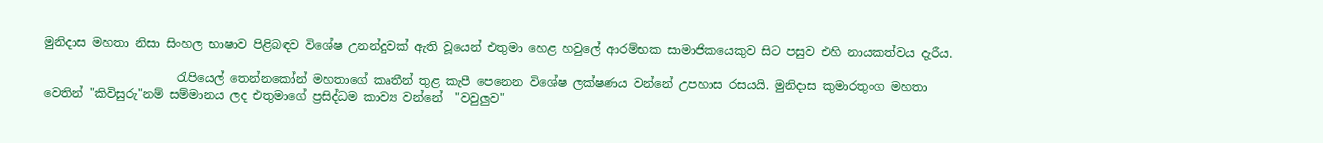මුනිදාස මහතා නිසා සිංහල භාෂාව පිළිබඳව විශේෂ උනන්දුවක් ඇති වූයෙන් එතුමා හෙළ හවුලේ ආරම්භක සාමාජිකයෙකුව සිට පසුව එහි නායකත්වය දැරීය.

                      රැපියෙල් තෙන්නකෝන් මහතාගේ කෘතීන් තුළ කැපී පෙනෙන විශේෂ ලක්ෂණය වන්නේ උපහාස රසයයි. මුනිදාස කුමාරතුංග මහතා වෙතින් "කිවිසුරු"නම් සම්මානය ලද එතුමාගේ ප්‍රසිද්ධම කාව්‍ය වන්නේ  "වවුලුව"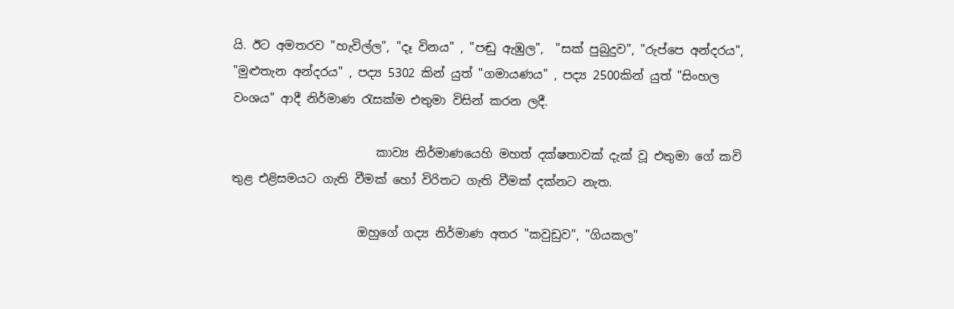යි. ඊට අමතරව "හැවිල්ල", "දෑ විනය" , "පඬු ඇඹුල",  "සක් පුබුදුව", "රුප්පෙ අන්දරය", "මුළුතැන අන්දරය" , පද්‍ය 5302 කින් යුත් "ගමායණය" , පද්‍ය 2500කින් යුත් "සිංහල වංශය" ආදී නිර්මාණ රැසක්ම එතුමා විසින් කරන ලදී.

                        කාව්‍ය නිර්මාණයෙහි මහත් දක්ෂතාවක් දැක් වූ එතුමා ගේ කවි තුළ එළිසමයට ගැති වීමක් හෝ විරිතට ගැති වීමක් දක්නට නැත.

                     ඔහුගේ ගද්‍ය නිර්මාණ අතර "කවුඩුව", "ගියකල"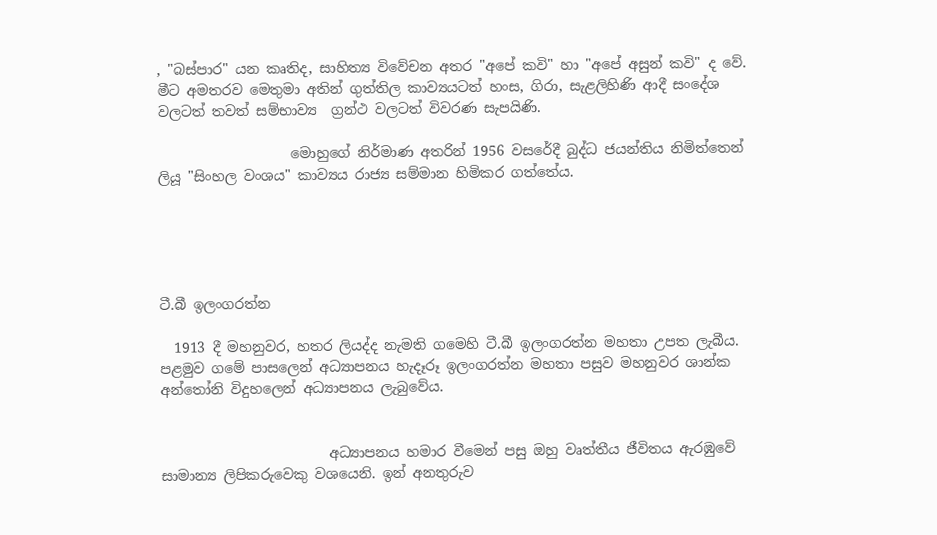, "බස්පාර" යන කෘතිද, සාහිත්‍ය විවේචන අතර "අපේ කවි" හා "අපේ අසුන් කවි" ද වේ.  මීට අමතරව මෙතුමා අතින් ගුත්තිල කාව්‍යයටත් හංස, ගිරා, සැළලිහිණි ආදී සංදේශ වලටත් තවත් සම්භාව්‍ය  ග්‍රන්ථ වලටත් විවරණ සැපයිණි.

                   මොහුගේ නිර්මාණ අතරින් 1956 වසරේදී බුද්ධ ජයන්තිය නිමිත්තෙන් ලියූ "සිංහල වංශය" කාව්‍යය රාජ්‍ය සම්මාන හිමිකර ගත්තේය.





ටී.බී ඉලංගරත්න

  1913 දී මහනුවර, හතර ලියද්ද නැමති ගමෙහි ටී.බී ඉලංගරත්න මහතා උපත ලැබීය. පළමුව ගමේ පාසලෙන් අධ්‍යාපනය හැදෑරූ ඉලංගරත්න මහතා පසුව මහනුවර ශාන්ක අන්තෝනි විදුහලෙන් අධ්‍යාපනය ලැබුවේය.


                        අධ්‍යාපනය හමාර වීමෙන් පසු ඔහු වෘත්තීය ජීවිතය ඇරඹුවේ සාමාන්‍ය ලිපිකරුවෙකු වශයෙනි. ඉන් අනතුරුව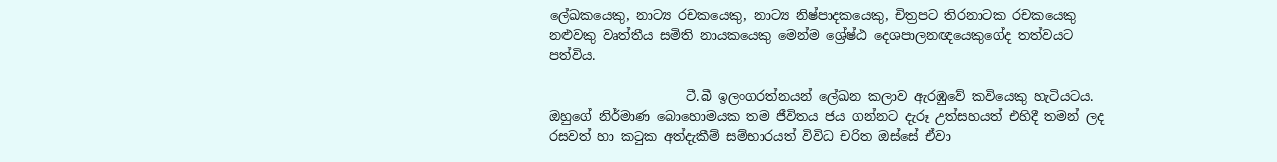ලේඛකයෙකු, නාට්‍ය රචකයෙකු, නාට්‍ය නිෂ්පාදකයෙකු, චිත්‍රපට තිරනාටක රචකයෙකු නළුවකු වෘත්තීය සමිති නායකයෙකු මෙන්ම ශ්‍රේෂ්ඨ දෙශපාලනඥයෙකුගේද තත්වයට පත්විය.

                     ටී.බී ඉලංගරත්නයන් ලේඛන කලාව ඇරඹුවේ කවියෙකු හැටියටය. ඔහුගේ නිර්මාණ බොහොමයක තම ජීවිතය ජය ගන්නට දැරූ උත්සහයත් එහිදී තමන් ලද රසවත් හා කටුක අත්දැකීම් සම්භාරයත් විවිධ චරිත ඔස්සේ ඒවා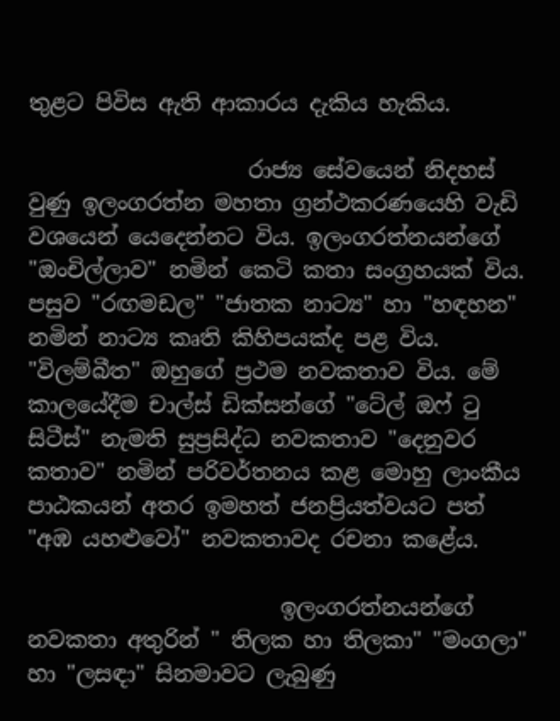තුළට පිවිස ඇති ආකාරය දැකිය හැකිය.

                    රාජ්‍ය සේවයෙන් නිදහස් වුණු ඉලංගරත්න මහතා ග්‍රන්ථකරණයෙහි වැඩි වශයෙන් යෙදෙන්නට විය. ඉලංගරත්නයන්ගේ "ඔංචිල්ලාව" නමින් කෙටි කතා සංග්‍රහයක් විය. පසුව "රඟමඩල" "ජාතක නාට්‍ය" හා "හඳහන" නමින් නාට්‍ය කෘති කිහිපයක්ද පළ විය. "විලම්බීත" ඔහුගේ ප්‍රථම නවකතාව විය. මේ කාලයේදීම චාල්ස් ඩික්සන්ගේ "ටේල් ඔෆ් ටු සිටීස්" නැමති සුප්‍රසිද්ධ නවකතාව "දෙනුවර කතාව" නමින් පරිවර්තනය කළ මොහු ලාංකීය පාඨකයන් අතර ඉමහත් ජනප්‍රියත්වයට පත් "අඹ යහළුවෝ" නවකතාවද රචනා කළේය.

                       ඉලංගරත්නයන්ගේ නවකතා අතුරින් " තිලක හා තිලකා" "මංගලා" හා "ලසඳා" සිනමාවට ලැබුණු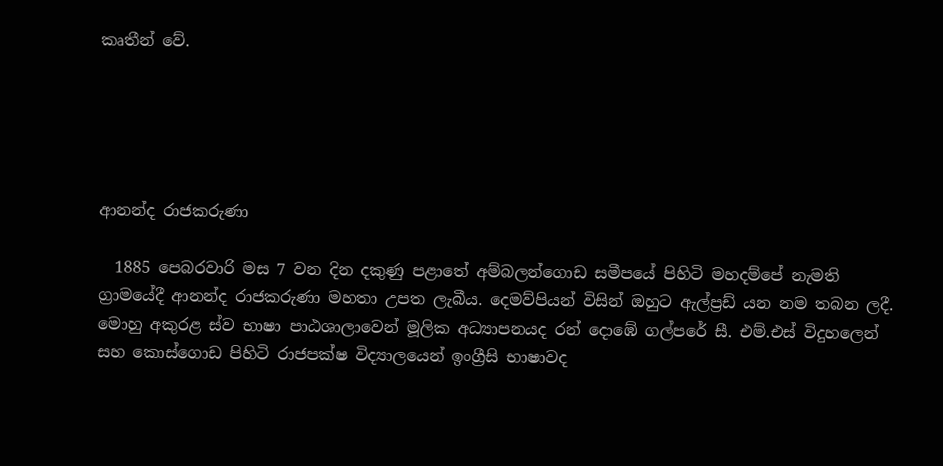කෘතීන් වේ.





ආනන්ද රාජකරුණා

  1885 පෙබරවාරි මස 7 වන දින දකුණු පළාතේ අම්බලන්ගොඩ සමීපයේ පිහිටි මහදම්පේ නැමති ග්‍රාමයේදී ආනන්ද රාජකරුණා මහතා උපත ලැබීය. දෙමව්පියන් විසින් ඔහුට ඇල්ප්‍රඩ් යන නම තබන ලදී. මොහු අකුරළ ස්ව භාෂා පාඨශාලාවෙන් මූලික අධ්‍යාපනයද රන් දොඹේ ගල්පරේ සී. එම්.එස් විදුහලෙන් සහ කොස්ගොඩ පිහිටි රාජපක්ෂ විද්‍යාලයෙන් ඉංග්‍රීසි භාෂාවද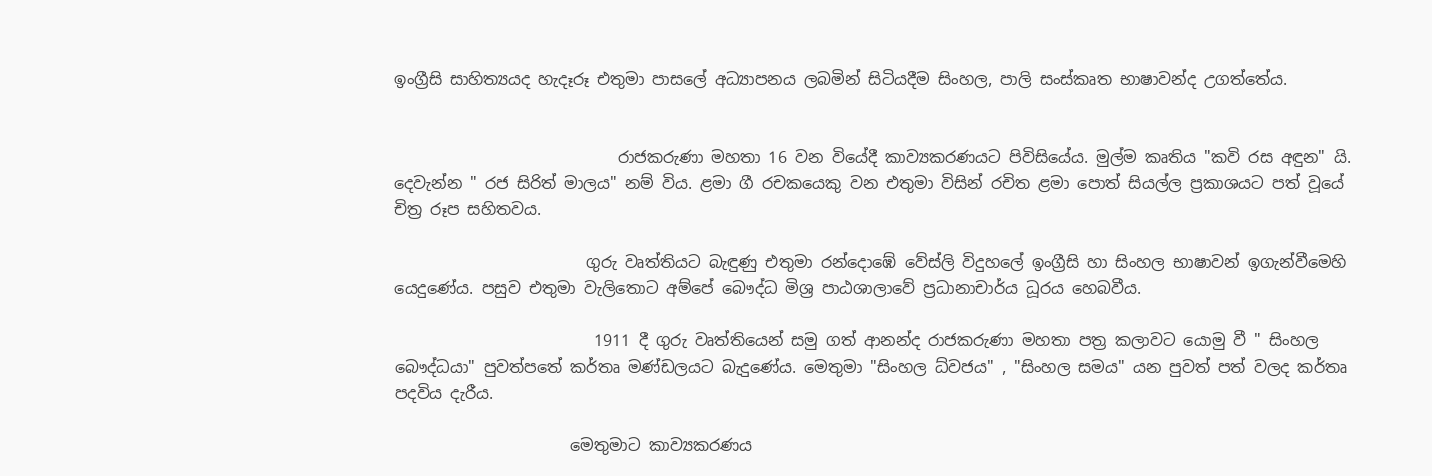ඉංග්‍රීසි සාහිත්‍යයද හැදෑරූ එතුමා පාසලේ අධ්‍යාපනය ලබමින් සිටියදීම සිංහල, පාලි සංස්කෘත භාෂාවන්ද උගත්තේය.


                            රාජකරුණා මහතා 16 වන වියේදී කාව්‍යකරණයට පිවිසියේය. මුල්ම කෘතිය "කවි රස අඳුන" යි. දෙවැන්න " රජ සිරිත් මාලය" නම් විය. ළමා ගී රචකයෙකු වන එතුමා විසින් රචිත ළමා පොත් සියල්ල ප්‍රකාශයට පත් වූයේ චිත්‍ර රූප සහිතවය.

                        ගුරු වෘත්තියට බැඳුණු එතුමා රන්දොඹේ වේස්ලි විදුහලේ ඉංග්‍රීසි හා සිංහල භාෂාවන් ඉගැන්වීමෙහි යෙදුණේය. පසුව එතුමා වැලිතොට අම්පේ බෞද්ධ මිශ්‍ර පාඨශාලාවේ ප්‍රධානාචාර්ය ධූරය හෙබවීය.

                         1911 දී ගුරු වෘත්තියෙන් සමු ගත් ආනන්ද රාජකරුණා මහතා පත්‍ර කලාවට යොමු වී " සිංහල බෞද්ධයා" පුවත්පතේ කර්තෘ මණ්ඩලයට බැදුණේය. මෙතුමා "සිංහල ධ්වජය" , "සිංහල සමය" යන පුවත් පත් වලද කර්තෘ පදවිය දැරීය.

                      මෙතුමාට කාව්‍යකරණය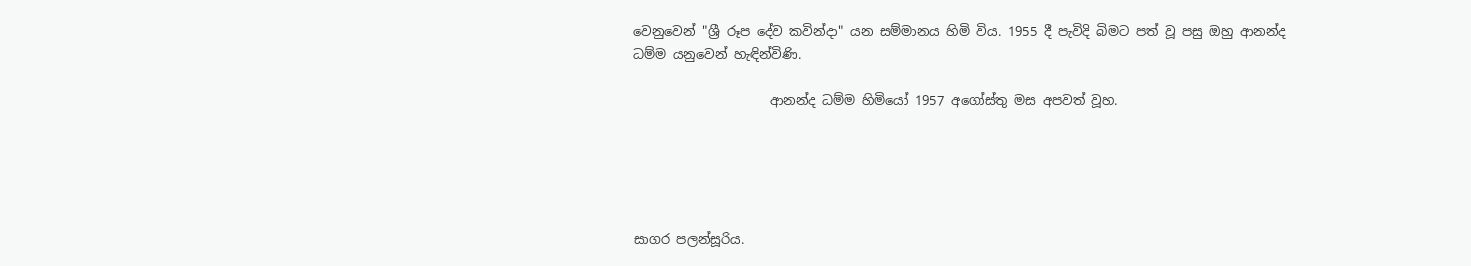වෙනුවෙන් "ශ්‍රී රූප දේව කවින්දා" යන සම්මානය හිමි විය. 1955 දී පැවිදි බිමට පත් වූ පසු ඔහු ආනන්ද ධම්ම යනුවෙන් හැඳින්විණි.

                     ආනන්ද ධම්ම හිමියෝ 1957 අගෝස්තු මස අපවත් වූහ.





සාගර පලන්සූරිය.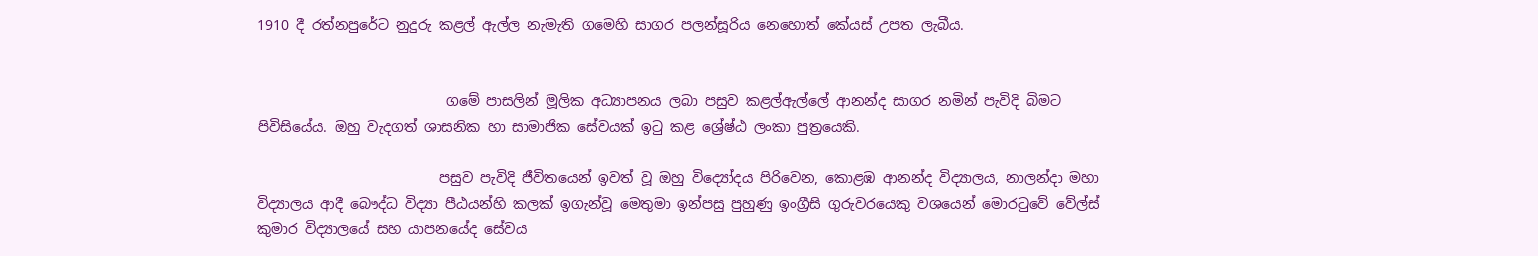1910 දී රත්නපුරේට නුදුරු කළල් ඇල්ල නැමැති ගමෙහි සාගර පලන්සූරිය නෙහොත් කේයස් උපත ලැබීය.


                           ගමේ පාසලින් මූලික අධ්‍යාපනය ලබා පසුව කළල්ඇල්ලේ ආනන්ද සාගර නමින් පැවිදි බිමට පිවිසියේය. ඔහු වැදගත් ශාසනික හා සාමාජික සේවයක් ඉටු කළ ශ්‍රේෂ්ඨ ලංකා පුත්‍රයෙකි.

                          පසුව පැවිදි ජීවිතයෙන් ඉවත් වූ ඔහු විද්‍යෝදය පිරිවෙන, කොළඹ ආනන්ද විද්‍යාලය, නාලන්දා මහා විද්‍යාලය ආදී බෞද්ධ විද්‍යා පීඨයන්හි කලක් ඉගැන්වූ මෙතුමා ඉන්පසු පුහුණු ඉංග්‍රීසි ගුරුවරයෙකු වශයෙන් මොරටුවේ වේල්ස් කුමාර විද්‍යාලයේ සහ යාපනයේද සේවය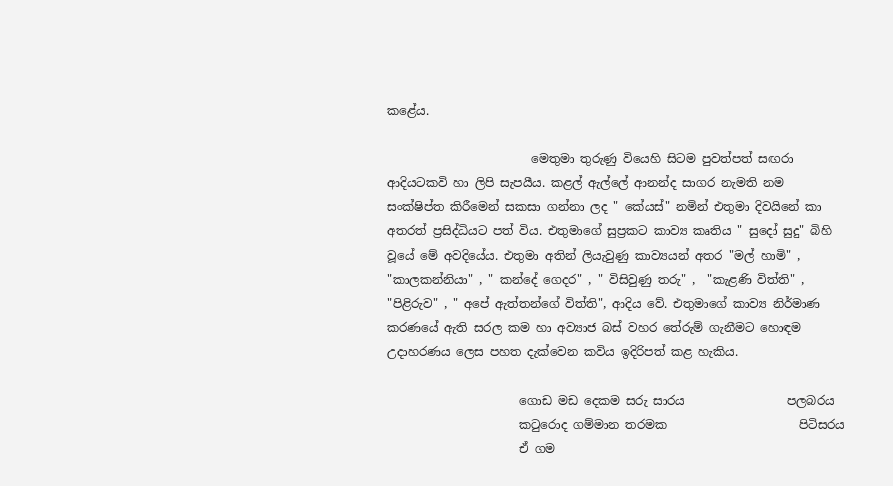කළේය.

                        මෙතුමා තුරුණු වියෙහි සිටම පුවත්පත් සඟරා ආදියටකවි හා ලිපි සැපයීය. කළල් ඇල්ලේ ආනන්ද සාගර නැමති නම සංක්ෂිප්ත කිරීමෙන් සකසා ගන්නා ලද " කේයස්" නමින් එතුමා දිවයිනේ කා අතරත් ප්‍රසිද්ධියට පත් විය. එතුමාගේ සුප්‍රකට කාව්‍ය කෘතිය " සුදෝ සුදු" බිහි වූයේ මේ අවදියේය. එතුමා අතින් ලියැවුණු කාව්‍යයන් අතර "මල් හාමි" , "කාලකන්නියා" , " කන්දේ ගෙදර" , " විසිවුණු තරු" ,  "කැළණි විත්ති" , "පිළිරුව" , " අපේ ඇත්තන්ගේ විත්ති", ආදිය වේ. එතුමාගේ කාව්‍ය නිර්මාණ කරණයේ ඇති සරල කම හා අව්‍යාජ බස් වහර තේරුම් ගැනීමට හොඳම උදාහරණය ලෙස පහත දැක්වෙන කවිය ඉදිරිපත් කළ හැකිය.

                      ගොඩ මඩ දෙකම සරු සාරය                 පලබරය
                      කටුරොද ගම්මාන තරමක                      පිටිසරය
                      ඒ ගම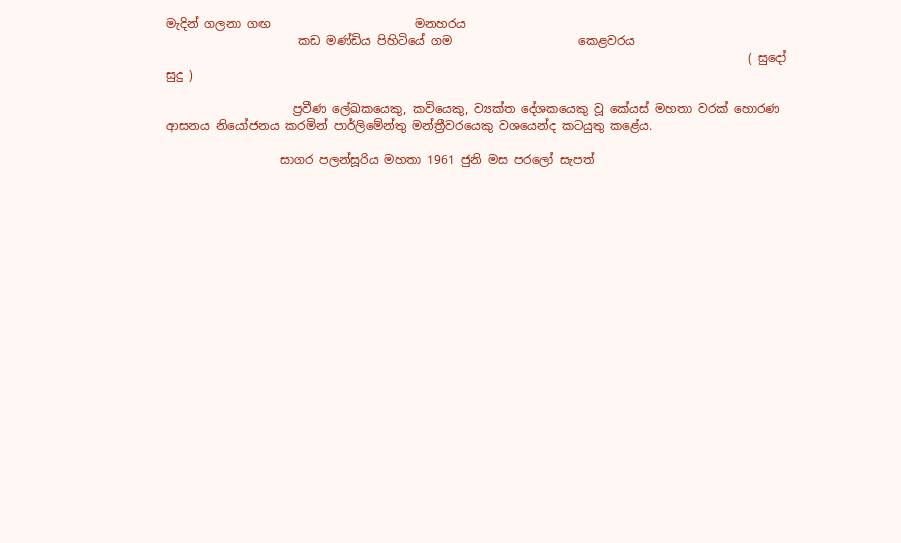මැදින් ගලනා ගඟ                        මනහරය
                      කඩ මණ්ඩිය පිහිටියේ ගම                     කෙළවරය
                                                                                                 ( සුදෝ සුදු )

                     ප්‍රවීණ ලේඛකයෙකු, කවියෙකු, ව්‍යක්ත දේශකයෙකු වූ කේයස් මහතා වරක් හොරණ ආසනය නියෝජනය කරමින් පාර්ලිමේන්තු මන්ත්‍රීවරයෙකු වශයෙන්ද කටයුතු කළේය.

                   සාගර පලන්සූරිය මහතා 1961 ජුනි මස පරලෝ සැපත්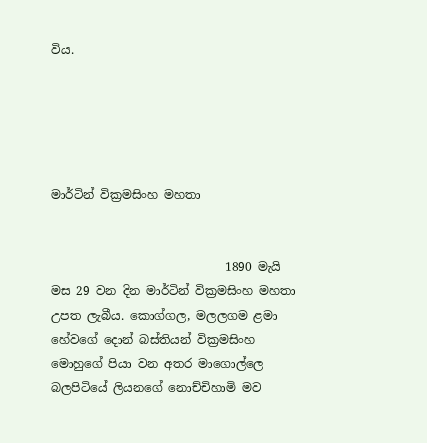විය.





මාර්ටින් වික්‍රමසිංහ මහතා


                             1890 මැයි මස 29 වන දින මාර්ටින් වික්‍රමසිංහ මහතා උපත ලැබීය. කොග්ගල, මලලගම ළමා හේවගේ දොන් බස්තියන් වික්‍රමසිංහ මොහුගේ පියා වන අතර මාගොල්ලෙ බලපිටියේ ලියනගේ නොච්චිහාමි මව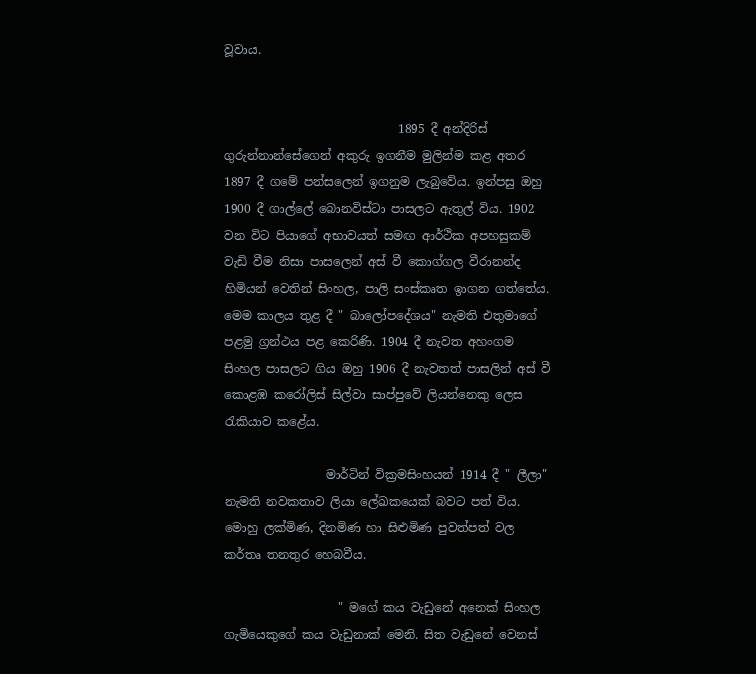වූවාය.


                             1895 දී අන්දිරිස් ගුරුන්නාන්සේගෙන් අකුරු ඉගනීම මුලින්ම කළ අතර 1897 දී ගමේ පන්සලෙන් ඉගනුම ලැබුවේය. ඉන්පසු ඔහු 1900 දී ගාල්ලේ බොනවිස්ටා පාසලට ඇතුල් විය. 1902 වන විට පියාගේ අභාවයත් සමඟ ආර්ථික අපහසුකම් වැඩි වීම නිසා පාසලෙන් අස් වී කොග්ගල වීරානන්ද හිමියන් වෙතින් සිංහල, පාලි සංස්කෘත ඉාගන ගත්තේය. මෙම කාලය තුළ දී " බාලෝපදේශය" නැමති එතුමාගේ පළමු ග්‍රන්ථය පළ කෙරිණි. 1904 දී නැවත අහංගම සිංහල පාසලට ගිය ඔහු 1906 දී නැවතත් පාසලින් අස් වී කොළඹ කරෝලිස් සිල්වා සාප්පුවේ ලියන්නෙකු ලෙස රැකියාව කළේය.

                 මාර්ටින් වික්‍රමසිංහයන් 1914 දී " ලීලා" නැමති නවකතාව ලියා ලේඛකයෙක් බවට පත් විය. මොහු ලක්මිණ, දිනමිණ හා සිළුමිණ පුවත්පත් වල කර්තෘ තනතුර හෙබවීය.

                   " මගේ කය වැඩුනේ අනෙක් සිංහල ගැමියෙකුගේ කය වැඩුනාක් මෙනි. සිත වැඩුනේ වෙනස්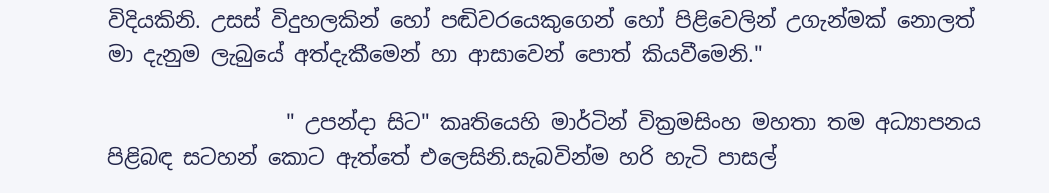විදියකිනි. උසස් විදුහලකින් හෝ පඬිවරයෙකුගෙන් හෝ පිළිවෙලින් උගැන්මක් නොලත් මා දැනුම ලැබුයේ අත්දැකීමෙන් හා ආසාවෙන් පොත් කියවීමෙනි."

                 " උපන්දා සිට" කෘතියෙහි මාර්ටින් වික්‍රමසිංහ මහතා තම අධ්‍යාපනය පිළිබඳ සටහන් කොට ඇත්තේ එලෙසිනි.සැබවින්ම හරි හැටි පාසල්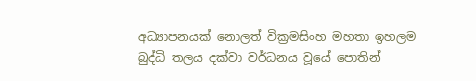අධ්‍යාපනයක් නොලත් වික්‍රමසිංහ මහතා ඉහලම බුද්ධි තලය දක්වා වර්ධනය වූයේ පොතින්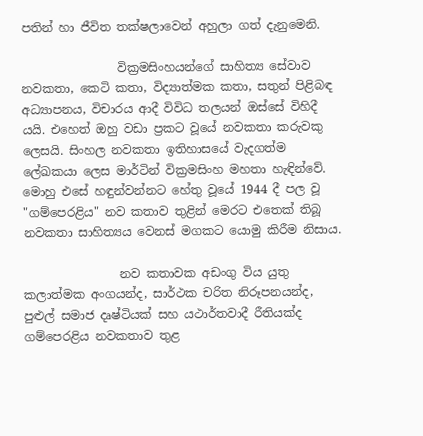පතින් හා ජීවිත තක්ෂලාවෙන් අහුලා ගත් දැනුමෙනි.

                වික්‍රමසිංහයන්ගේ සාහිත්‍ය සේවාව නවකතා, කෙටි කතා, විද්‍යාත්මක කතා, සතුන් පිළිබඳ අධ්‍යාපනය, විචාරය ආදී විවිධ තලයන් ඔස්සේ විහිදී යයි. එහෙත් ඔහු වඩා ප්‍රකට වූයේ නවකතා කරුවකු ලෙසයි. සිංහල නවකතා ඉතිහාසයේ වැදගත්ම ලේඛකයා ලෙස මාර්ටින් වික්‍රමසිංහ මහතා හැඳින්වේ. මොහු එසේ හඳුන්වන්නට හේතු වූයේ 1944 දී පල වූ "ගම්පෙරළිය" නව කතාව තුළින් මෙරට එතෙක් තිබූ නවකතා සාහිත්‍යය වෙනස් මගකට යොමු කිරීම නිසාය.

                නව කතාවක අඩංගු විය යුතු කලාත්මක අංගයන්ද, සාර්ථක චරිත නිරූපනයන්ද, පුළුල් සමාජ දෘෂ්ටියක් සහ යථාර්තවාදී රීතියක්ද ගම්පෙරළිය නවකතාව තුළ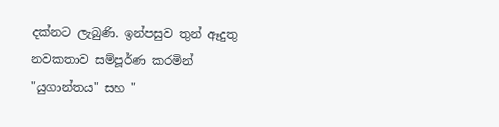දක්නට ලැබුණි. ඉන්පසුව තුන් ඈදුතු නවකතාව සම්පූර්ණ කරමින් "යුගාන්තය" සහ "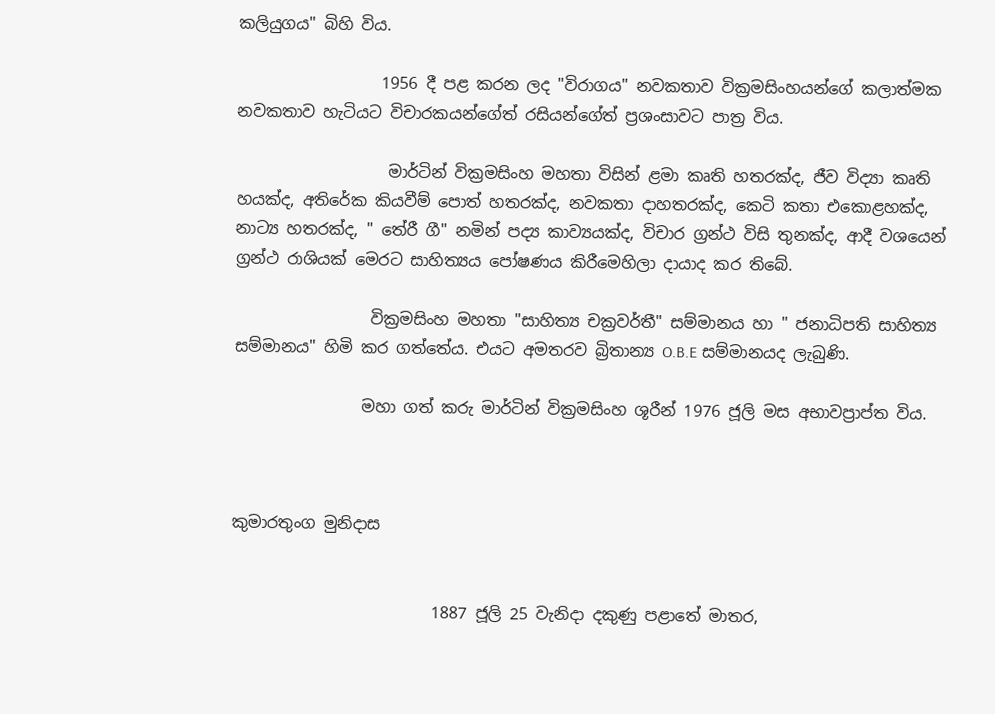කලියුගය" බිහි විය.

                  1956 දී පළ කරන ලද "විරාගය" නවකතාව වික්‍රමසිංහයන්ගේ කලාත්මක නවකතාව හැටියට විචාරකයන්ගේත් රසියන්ගේත් ප්‍රශංසාවට පාත්‍ර විය.

                   මාර්ටින් වික්‍රමසිංහ මහතා විසින් ළමා කෘති හතරක්ද, ජීව විද්‍යා කෘති හයක්ද, අතිරේක කියවීම් පොත් හතරක්ද, නවකතා දාහතරක්ද, කෙටි කතා එකොළහක්ද, නාට්‍ය හතරක්ද, " තේරී ගී" නමින් පද්‍ය කාව්‍යයක්ද, විචාර ග්‍රන්ථ විසි තුනක්ද, ආදී වශයෙන් ග්‍රන්ථ රාශියක් මෙරට සාහිත්‍යය පෝෂණය කිරීමෙහිලා දායාද කර තිබේ.

                 වික්‍රමසිංහ මහතා "සාහිත්‍ය චක්‍රවර්තී" සම්මානය හා " ජනාධිපති සාහිත්‍ය සම්මානය" හිමි කර ගත්තේය. එයට අමතරව බ්‍රිතාන්‍ය O.B.E සම්මානයද ලැබුණි.

                මහා ගත් කරු මාර්ටින් වික්‍රමසිංහ ශූරීන් 1976 ජූලි මස අභාවප්‍රාප්ත විය.



කුමාරතුංග මුනිදාස


                         1887 ජූලි 25 වැනිදා දකුණු පළාතේ මාතර,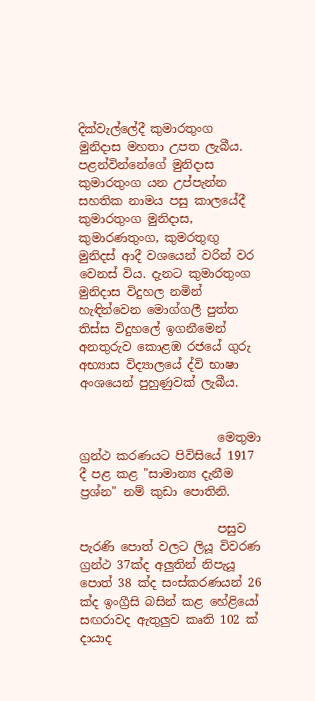දික්වැල්ලේදී කුමාරතුංග මුනිදාස මහතා උපත ලැබීය. පළන්වින්නේගේ මුනිදාස කුමාරතුංග යන උප්පැන්න සහතික නාමය පසු කාලයේදී කුමාරතුංග මුනිදාස, කුමාරණතුංග, කුමරතුඟු මුනිදස් ආදී වශයෙන් වරින් වර වෙනස් විය. දැනට කුමාරතුංග මුනිදාස විදුහල නමින් හැඳින්වෙන මොග්ගලී පුත්ත තිස්ස විදුහලේ ඉගනීමෙන් අනතුරුව කොළඹ රජයේ ගුරු අභ්‍යාස විද්‍යාලයේ ද්වි භාෂා අංශයෙන් පුහුණුවක් ලැබීය.


                       මෙතුමා ග්‍රන්ථ කරණයට පිවිසියේ 1917 දී පළ කළ "සාමාන්‍ය දැනීම ප්‍රශ්න" නම් කුඩා පොතිනි.

                       පසුව පැරණි පොත් වලට ලියූ විවරණ ග්‍රන්ථ 37ක්ද අලුතින් නිපැයූ පොත් 38 ක්ද සංස්කරණයන් 26 ක්ද ඉංග්‍රීසි බසින් කළ හේළියෝ සඟරාවද ඇතුලුව කෘති 102 ක් දායාද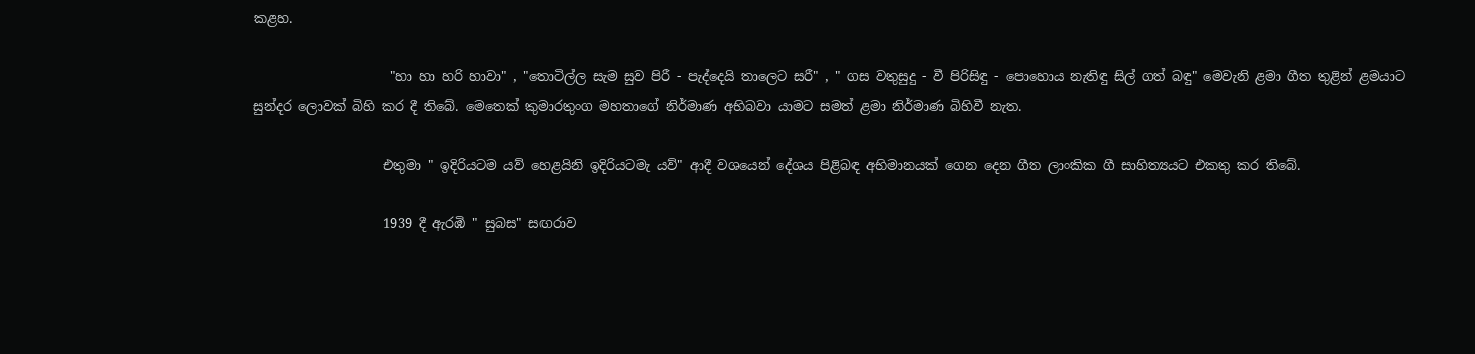කළහ.

                     "හා හා හරි හාවා" , "තොටිල්ල සැම සුව පිරී - පැද්දෙයි තාලෙට සරී" , " ගස වතුසුදු - වී පිරිසිඳු - පොහොය නැතිඳු සිල් ගත් බඳු" මෙවැනි ළමා ගීත තුළින් ළමයාට සුන්දර ලොවක් බිහි කර දී තිබේ. මෙතෙක් කුමාරතුංග මහතාගේ නිර්මාණ අභිබවා යාමට සමත් ළමා නිර්මාණ බිහිවී නැත.

                    එතුමා " ඉදිරියටම යව් හෙළයිනි ඉදිරියටමැ යව්" ආදී වශයෙන් දේශය පිළිබඳ අභිමානයක් ගෙන දෙන ගීත ලාංකික ගී සාහිත්‍යයට එකතු කර තිබේ.

                    1939 දී ඇරඹි " සුබස" සඟරාව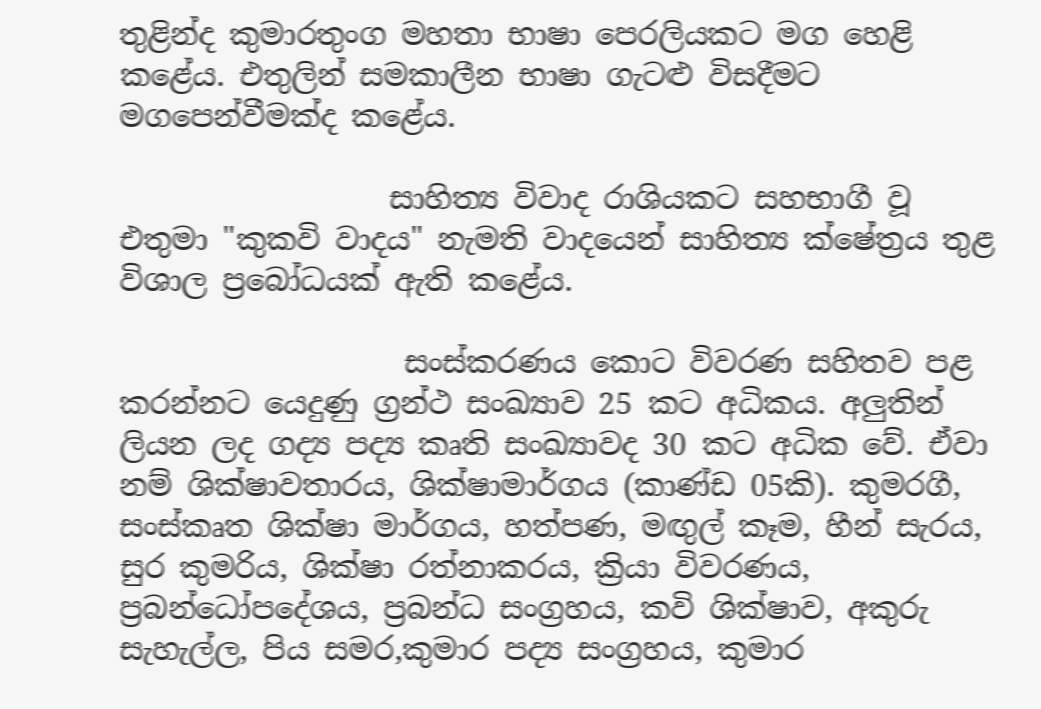තුළින්ද කුමාරතුංග මහතා භාෂා පෙරලියකට මග හෙළි කළේය. එතුලින් සමකාලීන භාෂා ගැටළු විසදීමට මගපෙන්වීමක්ද කළේය.

                  සාහිත්‍ය විවාද රාශියකට සහභාගී වූ එතුමා "කුකවි වාදය" නැමති වාදයෙන් සාහිත්‍ය ක්ෂේත්‍රය තුළ විශාල ප්‍රබෝධයක් ඇති කළේය.

                   සංස්කරණය කොට විවරණ සහිතව පළ කරන්නට යෙදුණු ග්‍රන්ථ සංඛ්‍යාව 25 කට අධිකය. අලුතින් ලියන ලද ගද්‍ය පද්‍ය කෘති සංඛ්‍යාවද 30 කට අධික වේ. ඒවා නම් ශික්ෂාවතාරය, ශික්ෂාමාර්ගය (කාණ්ඩ 05කි). කුමරගී, සංස්කෘත ශික්ෂා මාර්ගය, හත්පණ, මඟුල් කෑම, හීන් සැරය, සුර කුමරිය, ශික්ෂා රත්නාකරය, ක්‍රියා විවරණය, ප්‍රබන්ධෝපදේශය, ප්‍රබන්ධ සංග්‍රහය, කවි ශික්ෂාව, අකුරු සැහැල්ල, පිය සමර,කුමාර පද්‍ය සංග්‍රහය, කුමාර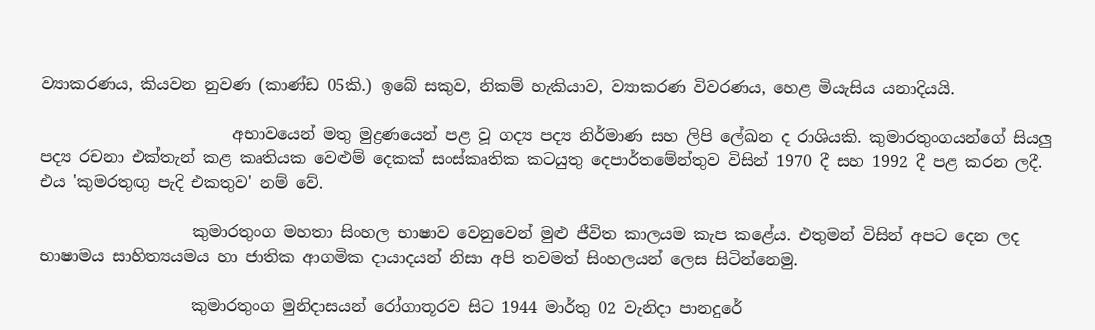ව්‍යාකරණය, කියවන නුවණ (කාණ්ඩ 05කි.) ඉබේ සකුව, නිකම් හැකියාව, ව්‍යාකරණ විවරණය, හෙළ මියැසිය යනාදියයි.

                        අභාවයෙන් මතු මුද්‍රණයෙන් පළ වූ ගද්‍ය පද්‍ය නිර්මාණ සහ ලිපි ලේඛන ද රාශියකි. කුමාරතුංගයන්ගේ සියලු පද්‍ය රචනා එක්තැන් කළ කෘතියක වෙළුම් දෙකක් සංස්කෘතික කටයුතු දෙපාර්තමේන්තුව විසින් 1970 දී සහ 1992 දී පළ කරන ලදී. එය 'කුමරතුඟු පැදි එකතුව' නම් වේ.

                   කුමාරතුංග මහතා සිංහල භාෂාව වෙනුවෙන් මුළු ජීවිත කාලයම කැප කළේය. එතුමන් විසින් අපට දෙන ලද භාෂාමය සාහිත්‍යයමය හා ජාතික ආගමික දායාදයන් නිසා අපි තවමත් සිංහලයන් ලෙස සිටින්නෙමු.

                   කුමාරතුංග මුනිදාසයන් රෝගාතූරව සිට 1944 මාර්තු 02 වැනිදා පානදුරේ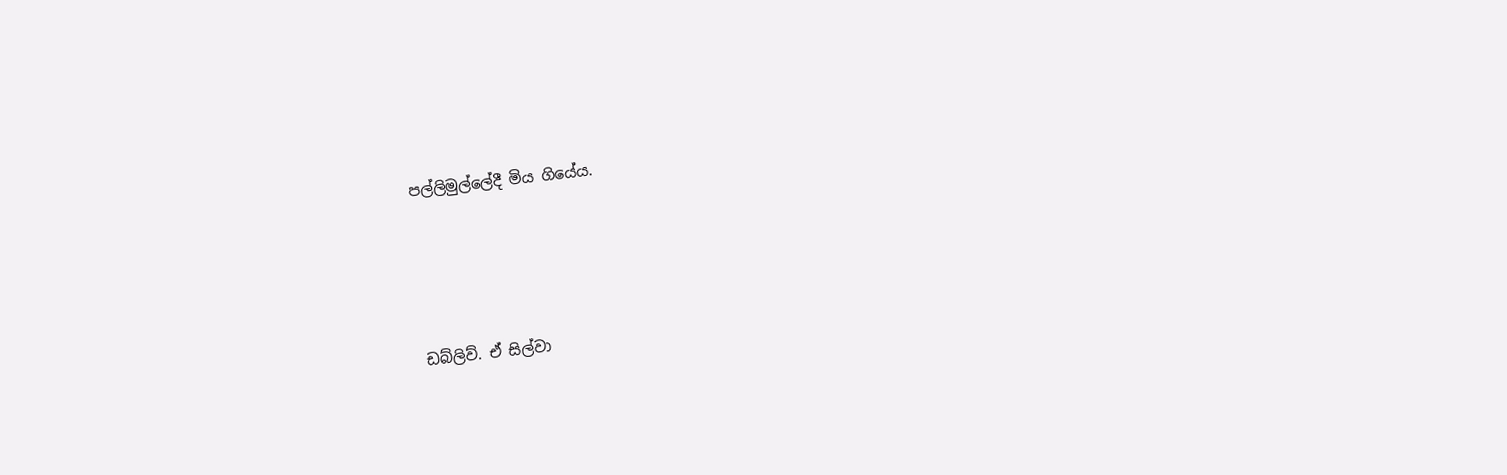පල්ලිමුල්ලේදී මිය ගියේය.




ඩබ්ලිව්. ඒ සිල්වා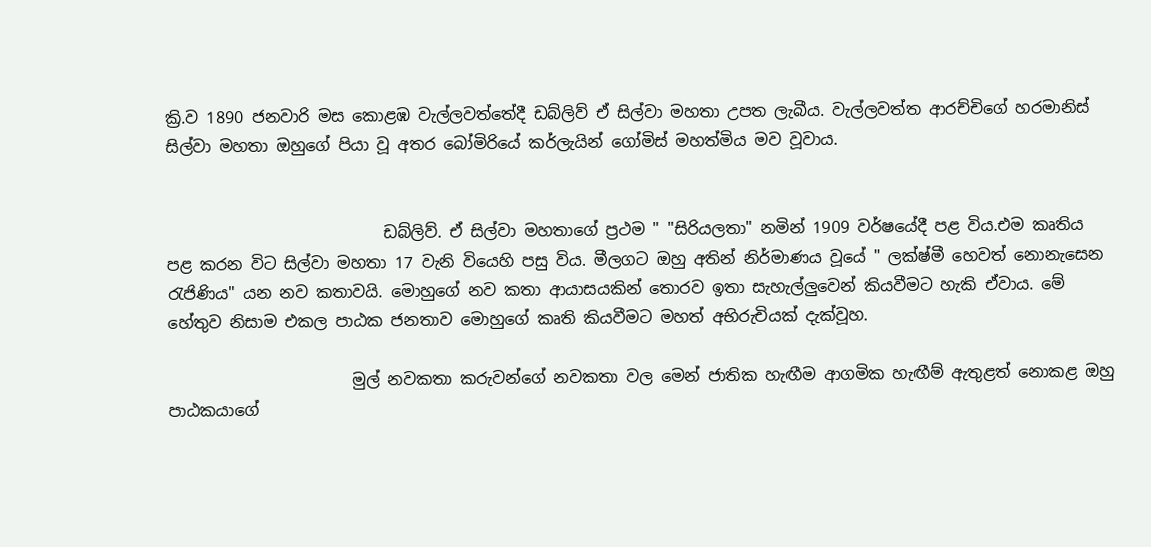ක්‍රි.ව 1890 ජනවාරි මස කොළඹ වැල්ලවත්තේදී ඩබ්ලිව් ඒ සිල්වා මහතා උපත ලැබීය. වැල්ලවත්ත ආරච්චිගේ හරමානිස් සිල්වා මහතා ඔහුගේ පියා වූ අතර බෝමිරියේ කර්ලැයින් ගෝමිස් මහත්මිය මව වූවාය.


                           ඩබ්ලිව්. ඒ සිල්වා මහතාගේ ප්‍රථම " "සිරියලතා" නමින් 1909 වර්ෂයේදී පළ විය.එම කෘතිය පළ කරන විට සිල්වා මහතා 17 වැනි වියෙහි පසු විය. මීලගට ඔහු අතින් නිර්මාණය වූයේ " ලක්ෂ්මී හෙවත් නොනැසෙන රැජිණිය" යන නව කතාවයි. මොහුගේ නව කතා ආයාසයකින් තොරව ඉතා සැහැල්ලුවෙන් කියවීමට හැකි ඒවාය. මේ හේතුව නිසාම එකල පාඨක ජනතාව මොහුගේ කෘති කියවීමට මහත් අභිරුචියක් දැක්වූහ.

                       මුල් නවකතා කරුවන්ගේ නවකතා වල මෙන් ජාතික හැඟීම ආගමික හැඟීම් ඇතුළත් නොකළ ඔහු පාඨකයාගේ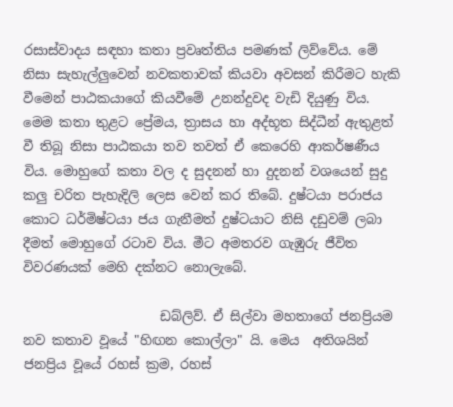රසාස්වාදය සඳහා කතා ප්‍රවෘත්තිය පමණක් ලිව්වේය. මේ නිසා සැහැල්ලුවෙන් නවකතාවක් කියවා අවසන් කිරීමට හැකි වීමෙන් පාඨකයාගේ කියවීමේ උනන්දුවද වැඩි දියුණු විය. මෙම කතා තුළට ප්‍රේමය, ත්‍රාසය හා අද්භූත සිද්ධීන් ඇතුළත් වී තිබූ නිසා පාඨකයා තව තවත් ඒ කෙරෙහි ආකර්ෂණීය විය. මොහුගේ කතා වල ද සුදනන් හා දුදනන් වශයෙන් සුදු කලු චරිත පැහැදිලි ලෙස වෙන් කර තිබේ. දුෂ්ටයා පරාජය කොට ධර්මිෂ්ටයා ජය ගැනීමත් දුෂ්ටයාට නිසි දඩුවම් ලබා දීමත් මොහුගේ රටාව විය. මීට අමතරව ගැඹුරු ජීවිත විවරණයක් මෙහි දක්නට නොලැබේ.

                     ඩබ්ලිව්. ඒ සිල්වා මහතාගේ ජනප්‍රියම නව කතාව වූයේ "හිඟන කොල්ලා" යි. මෙය  අතිශයින් ජනප්‍රිය වූයේ රහස් ක්‍රම, රහස්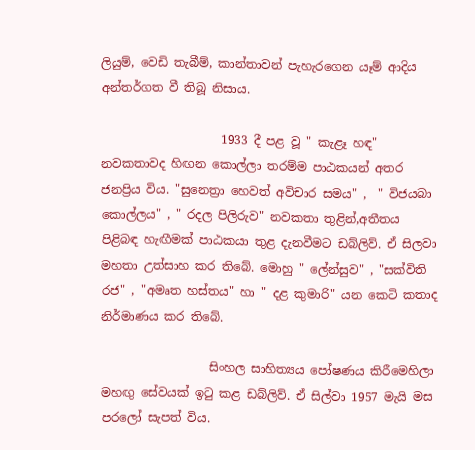ලියුම්, වෙඩි තැබීම්, කාන්තාවන් පැහැරගෙන යෑම් ආදිය අන්තර්ගත වී තිබූ නිසාය.

                    1933 දී පළ වූ " කැළෑ හඳ" නවකතාවද හිඟන කොල්ලා තරම්ම පාඨකයන් අතර ජනප්‍රිය විය. "සුනෙත්‍රා හෙවත් අවිචාර සමය" ,  " විජයබා කොල්ලය" , " රදල පිලිරුව" නවකතා තුළින්,අතීතය පිළිබඳ හැඟීමක් පාඨකයා තුළ දැනවීමට ඩබ්ලිව්. ඒ සිලවා මහතා උත්සාහ කර තිබේ. මොහු " ලේන්සුව" , "සක්විති රජ" , "අමෘත හස්තය" හා " දළ කුමාරි" යන කෙටි කතාද නිර්මාණය කර තිබේ.

                  සිංහල සාහිත්‍යය පෝෂණය කිරීමෙහිලා මහඟු සේවයක් ඉටු කළ ඩබ්ලිව්. ඒ සිල්වා 1957 මැයි මස පරලෝ සැපත් විය.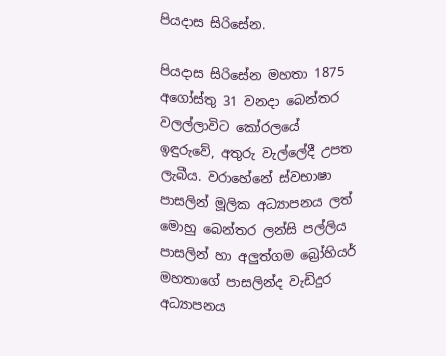පියදාස සිරිසේන.

පියදාස සිරිසේන මහතා 1875 අගෝස්තු 31 වනදා බෙන්තර වලල්ලාවිට කෝරලයේ ඉඳුරුවේ, අතුරු වැල්ලේදී උපත ලැබීය. වරාහේනේ ස්වභාෂා පාසලින් මූලික අධ්‍යාපනය ලත් මොහු බෙන්තර ලන්සි පල්ලිය පාසලින් හා අලුත්ගම බ්‍රෝහියර් මහතාගේ පාසලින්ද වැඩිදුර අධ්‍යාපනය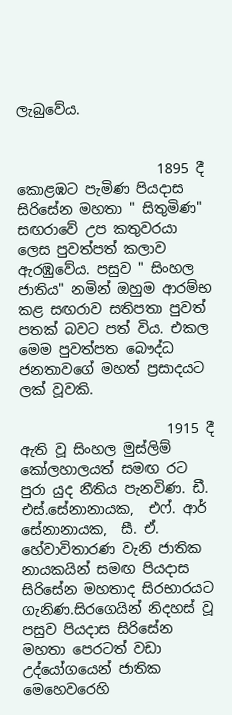ලැබුවේය.


                    1895 දී කොළඹට පැමිණ පියදාස සිරිසේන මහතා " සිතුමිණ" සඟරාවේ උප කතුවරයා ලෙස පුවත්පත් කලාව ඇරඹුවේය. පසුව " සිංහල ජාතිය" නමින් ඔහුම ආරම්භ කළ සඟරාව සතිපතා පුවත් පතක් බවට පත් විය. එකල මෙම පුවත්පත බෞද්ධ ජනතාවගේ මහත් ප්‍රසාදයට ලක් වූවකි.

                     1915 දී ඇති වූ සිංහල මුස්ලිම් කෝලහාලයත් සමඟ රට පුරා යුද නීතිය පැනවිණ. ඩී. එස්.සේනානායක,  එෆ්. ආර් සේනානායක,  සී. ඒ. හේවාවිතාරණ වැනි ජාතික නායකයින් සමඟ පියදාස සිරිසේන මහතාද සිරභාරයට ගැනිණ.සිරගෙයින් නිදහස් වූ පසුව පියදාස සිරිසේන මහතා පෙරටත් වඩා උද්යෝගයෙන් ජාතික මෙහෙවරෙහි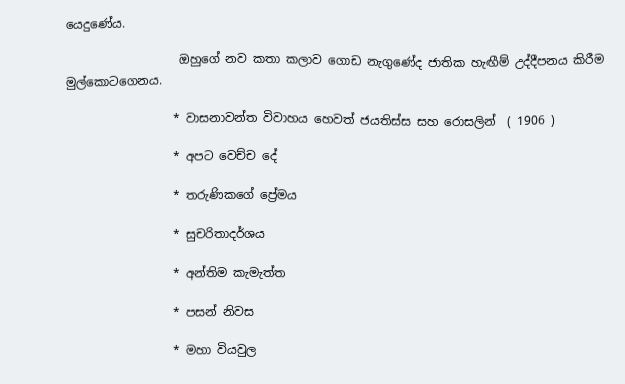යෙදුණේය.

                   ඔහුගේ නව කතා කලාව ගොඩ නැගුණේද ජාතික හැඟීම් උද්දීපනය කිරීම මුල්කොටගෙනය.

                  * වාසනාවන්ත විවාහය හෙවත් ජයතිස්ස සහ රොසලින්  ( 1906 )

                  * අපට වෙච්ච දේ

                  * තරුණිකගේ ප්‍රේමය

                  * සුචරිතාදර්ශය

                  * අන්තිම කැමැත්ත

                  * පසන් නිවස

                  * මහා වියවුල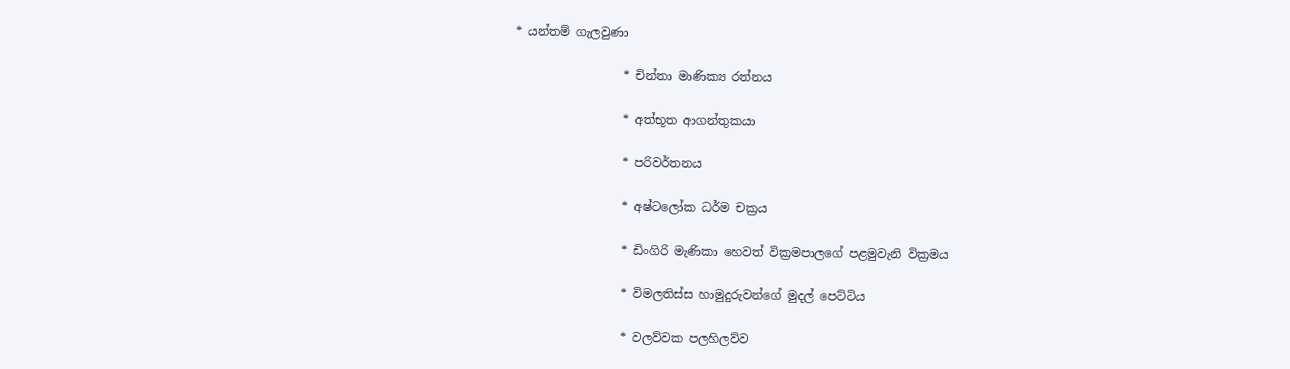* යන්තම් ගැලවුණා

                  * චින්තා මාණික්‍ය රත්නය

                  * අත්භූත ආගන්තුකයා

                  * පරිවර්තනය

                  * අෂ්ටලෝක ධර්ම චක්‍රය

                  * ඩිංගිරි මැණිකා හෙවත් වික්‍රමපාලගේ පළමුවැනි වික්‍රමය

                  * විමලතිස්ස හාමුදුරුවන්ගේ මුදල් පෙට්ටිය

                  * වලව්වක පලහිලව්ව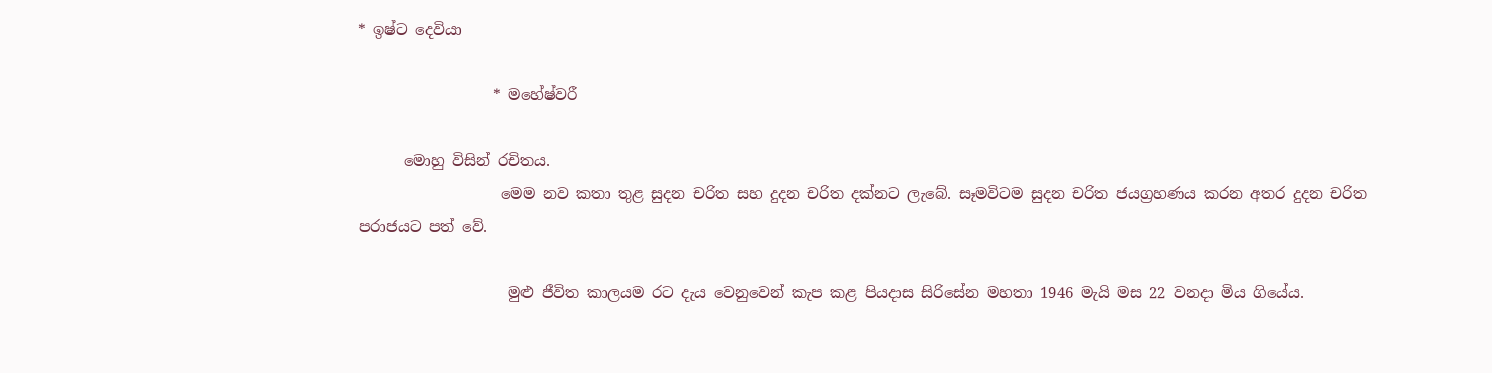* ඉෂ්ට දෙවියා

                  * මහේෂ්වරී

      මොහු විසින් රචිතය.
                   මෙම නව කතා තුළ සුදන චරිත සහ දුදන චරිත දක්නට ලැබේ. සෑමවිටම සුදන චරිත ජයග්‍රහණය කරන අතර දුදන චරිත පරාජයට පත් වේ.

                    මුළු ජීවිත කාලයම රට දැය වෙනුවෙන් කැප කළ පියදාස සිරිසේන මහතා 1946 මැයි මස 22 වනදා මිය ගියේය.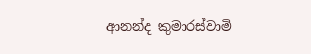ආනන්ද කුමාරස්වාමි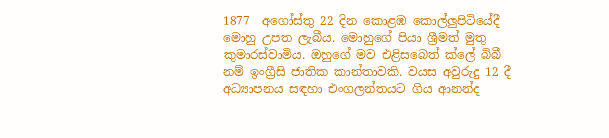1877  අගෝස්තු 22 දින කොළඹ කොල්ලුපිටියේදී මොහු උපත ලැබීය. මොහුගේ පියා ශ්‍රීමත් මුතු කුමාරස්වාමිය. ඔහුගේ මව එළිසබෙත් ක්ලේ බිබී නම් ඉංග්‍රීසි ජාතික කාන්තාවකි. වයස අවුරුදු 12 දී අධ්‍යාපනය සඳහා එංගලන්තයට ගිය ආනන්ද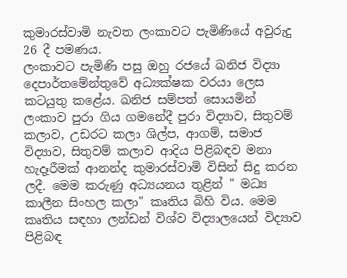කුමාරස්වාමි නැවත ලංකාවට පැමිණියේ අවුරුදු 26 දී පමණය.
ලංකාවට පැමිණි පසු ඔහු රජයේ ඛනිජ විද්‍යා දෙපාර්තමේන්තුවේ අධ්‍යක්ෂක වරයා ලෙස කටයුතු කළේය. ඛනිජ සම්පත් සොයමින් ලංකාව පුරා ගිය ගමනේදී පුරා විද්‍යාව, සිතුවම් කලාව, උඩරට කලා ශිල්ප, ආගම්, සමාජ විද්‍යාව, සිතුවම් කලාව ආදිය පිළිබඳව මනා හැදෑරීමක් ආනන්ද කුමාරස්වාමි විසින් සිදු කරන ලදී. මෙම කරුණු අධ්‍යයනය තුළින් " මධ්‍ය කාලීන සිංහල කලා" කෘතිය බිහි විය. මෙම කෘතිය සඳහා ලන්ඩන් විශ්ව විද්‍යාලයෙන් විද්‍යාව පිළිබඳ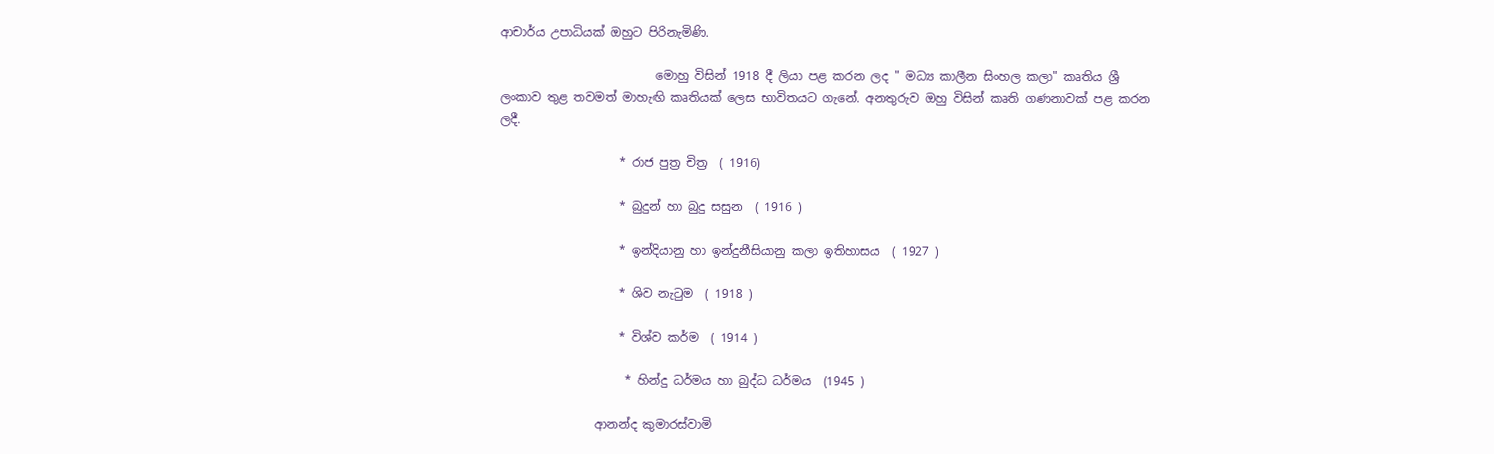ආචාර්ය උපාධියක් ඔහුට පිරිනැමිණි.

                          මොහු විසින් 1918 දී ලියා පළ කරන ලද " මධ්‍ය කාලීන සිංහල කලා" කෘතිය ශ්‍රී ලංකාව තුළ තවමත් මාහැඟි කෘතියක් ලෙස භාවිතයට ගැනේ. අනතුරුව ඔහු විසින් කෘති ගණනාවක් පළ කරන ලදී.

                    * රාජ පුත්‍ර චිත්‍ර  ( 1916)

                    * බුදුන් හා බුදු සසුන  ( 1916 )

                    * ඉන්දියානු හා ඉන්දුනීසියානු කලා ඉතිහාසය  ( 1927 )

                    * ශිව නැටුම  ( 1918 )

                    * විශ්ව කර්ම  ( 1914 )

                     * හින්දු ධර්මය හා බුද්ධ ධර්මය  (1945 )

                ආනන්ද කුමාරස්වාමි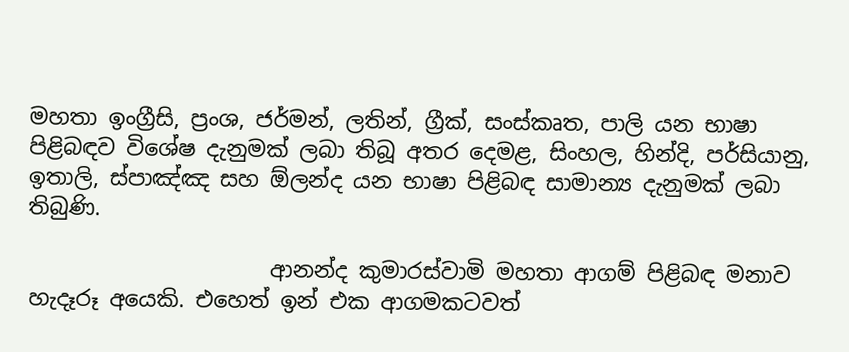මහතා ඉංග්‍රීසි, ප්‍රංශ, ජර්මන්, ලතින්, ග්‍රීක්, සංස්කෘත, පාලි යන භාෂා පිළිබඳව විශේෂ දැනුමක් ලබා තිබූ අතර දෙමළ, සිංහල, හින්දි, පර්සියානු, ඉතාලි, ස්පාඤ්ඤ සහ ඕලන්ද යන භාෂා පිළිබඳ සාමාන්‍ය දැනුමක් ලබා තිබුණි.

                      ආනන්ද කුමාරස්වාමි මහතා ආගම් පිළිබඳ මනාව හැදෑරූ අයෙකි. එහෙත් ඉන් එක ආගමකටවත්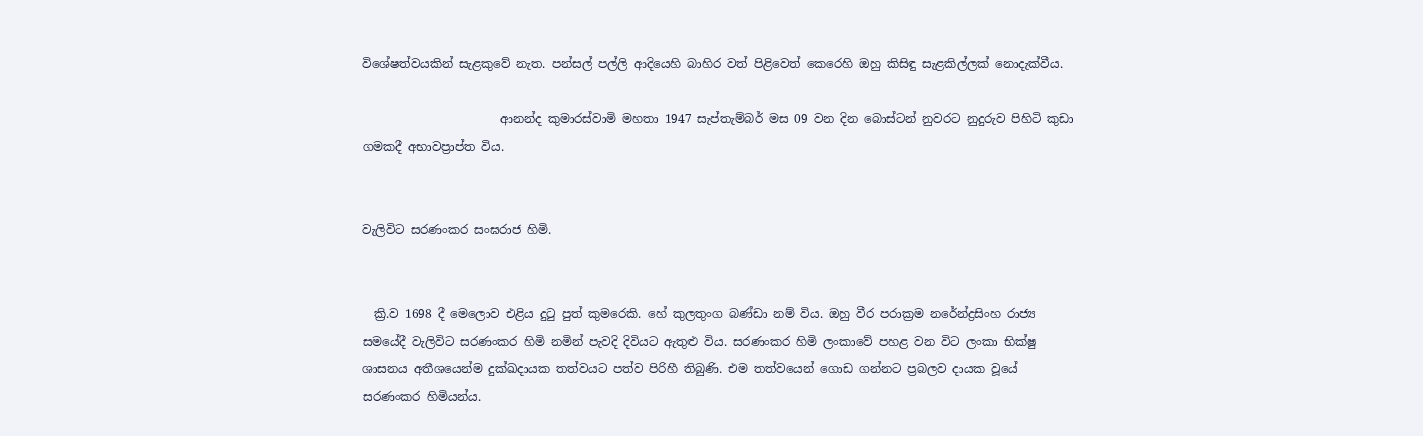විශේෂත්වයකින් සැළකුවේ නැත. පන්සල් පල්ලි ආදියෙහි බාහිර වත් පිළිවෙත් කෙරෙහි ඔහු කිසිඳු සැළකිල්ලක් නොදැක්වීය.

                       ආනන්ද කුමාරස්වාමි මහතා 1947 සැප්තැම්බර් මස 09 වන දින බොස්ටන් නුවරට නුදුරුව පිහිටි කුඩා ගමකදී අභාවප්‍රාප්ත විය.


වැලිවිට සරණංකර සංඝරාජ හිමි.


  ක්‍රි.ව 1698 දී මෙලොව එළිය දුටු පුත් කුමරෙකි. හේ කුලතුංග බණ්ඩා නම් විය. ඔහු වීර පරාක්‍රම නරේන්ද්‍රසිංහ රාජ්‍ය සමයේදී වැලිවිට සරණංකර හිමි නමින් පැවදි දිවියට ඇතුළු විය. සරණංකර හිමි ලංකාවේ පහළ වන විට ලංකා භික්ෂු ශාසනය අතීශයෙන්ම දුක්ඛදායක තත්වයට පත්ව පිරිහී තිබුණි. එම තත්වයෙන් ගොඩ ගන්නට ප්‍රබලව දායක වූයේ සරණංකර හිමියන්ය.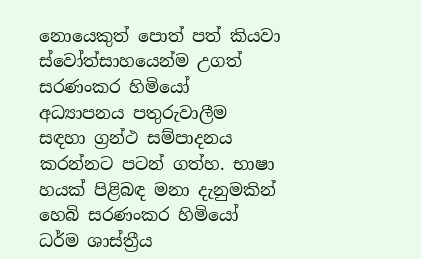නොයෙකුත් පොත් පත් කියවා ස්වෝත්සාහයෙන්ම උගත් සරණංකර හිමියෝ අධ්‍යාපනය පතුරුවාලීම සඳහා ග්‍රන්ථ සම්පාදනය කරන්නට පටන් ගත්හ. භාෂා හයක් පිළිබඳ මනා දැනුමකින් හෙබි සරණංකර හිමියෝ ධර්ම ශාස්ත්‍රීය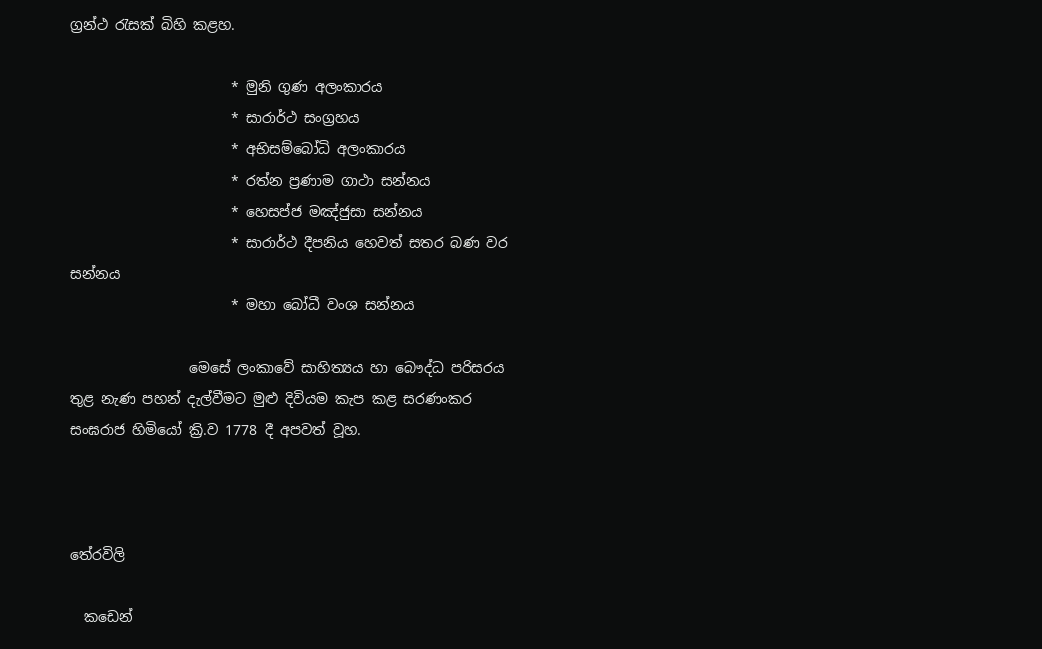ග්‍රන්ථ රැසක් බිහි කළහ.

                       * මුනි ගුණ අලංකාරය
                       * සාරාර්ථ සංග්‍රහය
                       * අභිසම්බෝධි අලංකාරය
                       * රත්න ප්‍රණාම ගාථා සන්නය
                       * හෙසප්ජ මඤ්ජුසා සන්නය
                       * සාරාර්ථ දීපනිය හෙවත් සතර බණ වර සන්නය
                       * මහා බෝධී වංශ සන්නය

                 මෙසේ ලංකාවේ සාහිත්‍යය හා බෞද්ධ පරිසරය තුළ නැණ පහන් දැල්වීමට මුළු දිවියම කැප කළ සරණංකර සංඝරාජ හිමියෝ ක්‍රි.ව 1778 දී අපවත් වූහ.



තේරවිලි

  කඩෙන්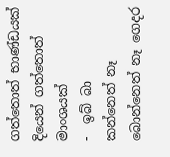ගත්තොත් භාණ්ඩයක්     දියෙන් ගත්තොත් මාංශයක්                 -  ඉබ් බා     කන්නෙත් නෑ බොන්නෙත් නෑ ගෙදර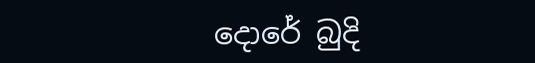දොරේ බුදි